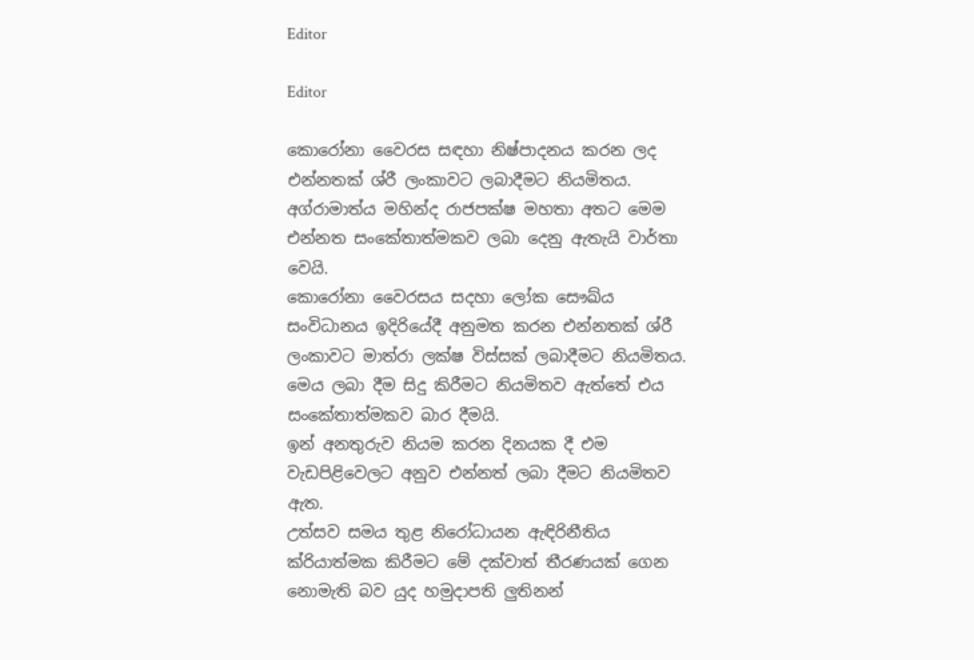Editor

Editor

කොරෝනා වෛරස සඳහා නිෂ්පාදනය කරන ලද එන්නතක් ශ්රී ලංකාවට ලබාදීමට නියමිතය.
අග්රාමාත්ය මහින්ද රාජපක්ෂ මහතා අතට මෙම එන්නත සංකේතාත්මකව ලබා දෙනු ඇතැයි වාර්තා වෙයි.
කොරෝනා වෛරසය සදහා ලෝක සෞඛ්ය සංවිධානය ඉදිරියේදී අනුමත කරන එන්නතක් ශ්රී ලංකාවට මාත්රා ලක්ෂ විස්සක් ලබාදීමට නියමිතය.
මෙය ලබා දීම සිදු කිරීමට නියමිතව ඇත්තේ එය සංකේතාත්මකව බාර දීමයි.
ඉන් අනතුරුව නියම කරන දිනයක දී එම වැඩපිළිවෙලට අනුව එන්නත් ලබා දීමට නියමිතව ඇත.
උත්සව සමය තුළ නිරෝධායන ඇඳිරිනීතිය ක්රියාත්මක කිරීමට මේ දක්වාත් තීරණයක් ගෙන නොමැති බව යුද හමුදාපති ලුතිනන්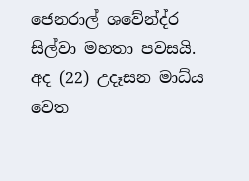ජෙනරාල් ශවේන්ද්ර සිල්වා මහතා පවසයි.
අද (22) උදෑසන මාධ්ය වෙත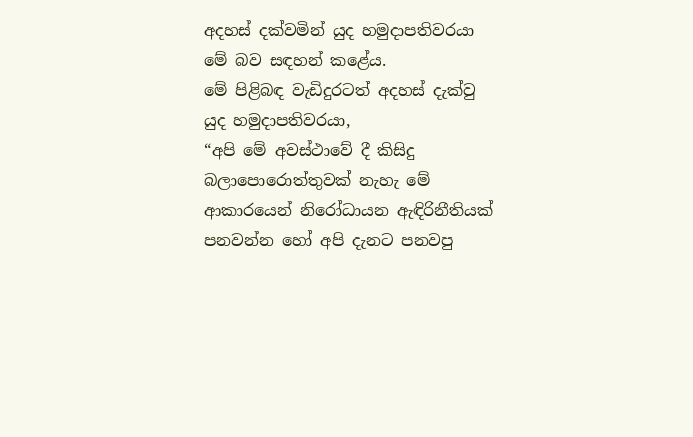අදහස් දක්වමින් යුද හමුදාපතිවරයා මේ බව සඳහන් කළේය.
මේ පිළිබඳ වැඩිදුරටත් අදහස් දැක්වු යුද හමුදාපතිවරයා,
“අපි මේ අවස්ථාවේ දී කිසිදු බලාපොරොත්තුවක් නැහැ මේ ආකාරයෙන් නිරෝධායන ඇඳිරිනීතියක් පනවන්න හෝ අපි දැනට පනවපු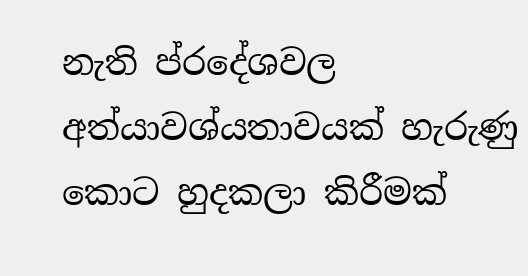නැති ප්රදේශවල අත්යාවශ්යතාවයක් හැරුණු කොට හුදකලා කිරීමක්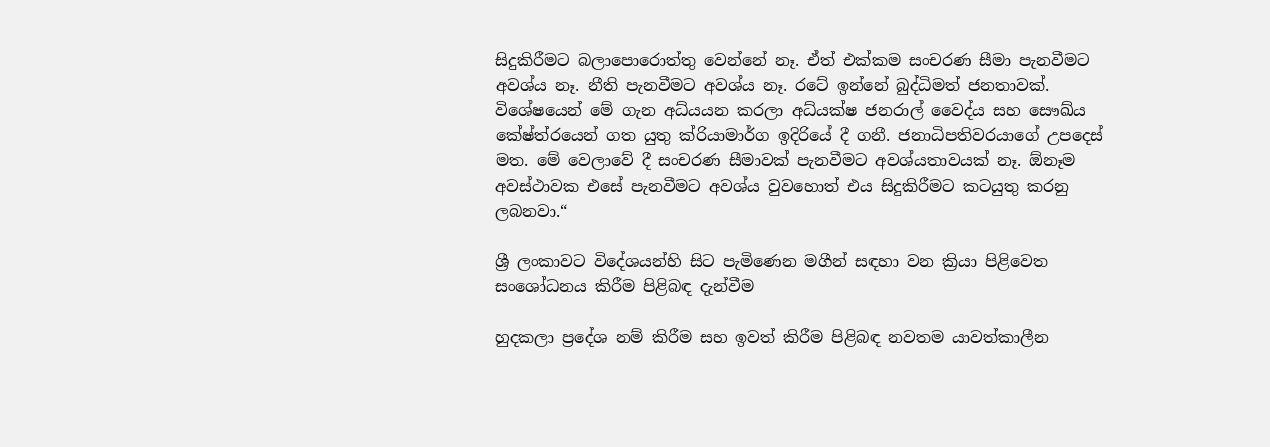සිදුකිරීමට බලාපොරොත්තු වෙන්නේ නෑ. ඒත් එක්කම සංචරණ සීමා පැනවීමට අවශ්ය නෑ. නීති පැනවීමට අවශ්ය නෑ. රටේ ඉන්නේ බුද්ධිමත් ජනතාවක්. විශේෂයෙන් මේ ගැන අධ්යයන කරලා අධ්යක්ෂ ජනරාල් වෛද්ය සහ සෞඛ්ය කේෂ්ත්රයෙන් ගත යුතු ක්රියාමාර්ග ඉදිරියේ දී ගනී. ජනාධිපතිවරයාගේ උපදෙස් මත. මේ වෙලාවේ දී සංචරණ සීමාවක් පැනවීමට අවශ්යතාවයක් නෑ. ඕනෑම අවස්ථාවක එසේ පැනවීමට අවශ්ය වුවහොත් එය සිදුකිරීමට කටයුතු කරනු ලබනවා.“

ශ්‍රී ලංකාවට විදේශයන්හි සිට පැමිණෙන මගීන් සඳහා වන ක්‍රියා පිළිවෙත සංශෝධනය කිරීම පිළිබඳ දැන්වීම

හුදකලා ප්‍රදේශ නම් කිරීම සහ ඉවත් කිරීම පිළිබඳ නවතම යාවත්කාලීන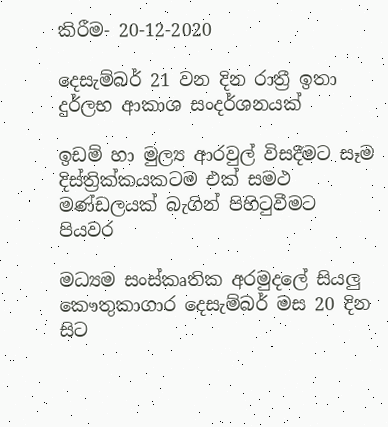කිරීම- 20-12-2020

දෙසැම්බර් 21 වන දින රාත්‍රී ඉතා දුර්ලභ ආකාශ සංදර්ශනයක්

ඉඩම් හා මුල්‍ය ආරවුල් විසදීමට සෑම දිස්ත්‍රික්කයකටම එක් සමථ මණ්ඩලයක් බැගින් පිහිටුවීමට පියවර

මධ්‍යම සංස්කෘතික අරමුදලේ සියලු කෞතුකාගාර දෙසැම්බර් මස 20 දින සිට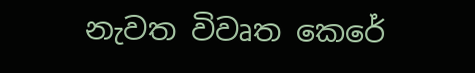නැවත විවෘත කෙරේ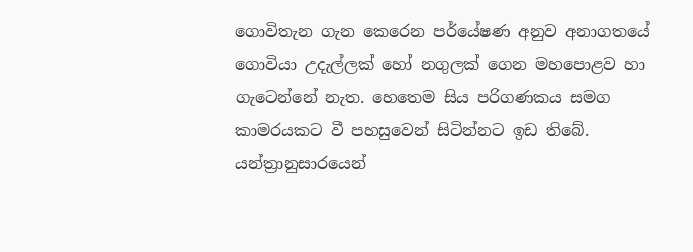ගොවිතැන ගැන කෙරෙන පර්යේෂණ අනුව අනාගතයේ ගොවියා උදැල්ලක් හෝ නගුලක් ගෙන මහපොළව හා ගැටෙන්නේ නැත. හෙතෙම සිය පරිගණකය සමග කාමරයකට වී පහසුවෙන් සිටින්නට ඉඩ තිබේ. යන්ත්‍රානුසාරයෙන්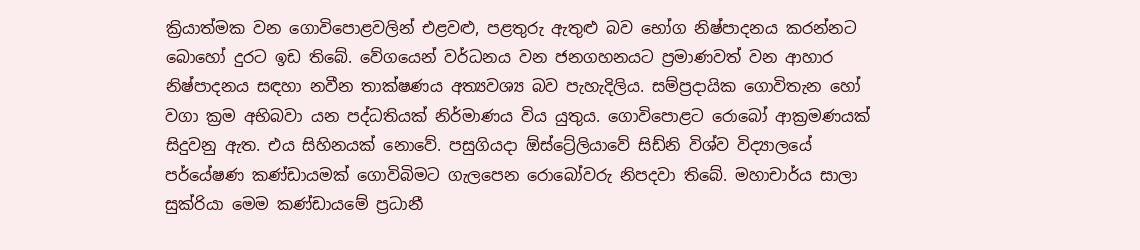ක්‍රියාත්මක වන ගොවිපොළවලින් එළවළු, පළතුරු ඇතුළු බව භෝග නිෂ්පාදනය කරන්නට බොහෝ දුරට ඉඩ තිබේ. වේගයෙන් වර්ධනය වන ජනගහනයට ප්‍රමාණවත් වන ආහාර නිෂ්පාදනය සඳහා නවීන තාක්ෂණය අත්‍යවශ්‍ය බව පැහැදිලිය. සම්ප්‍රදායික ගොවිතැන හෝ වගා ක්‍රම අභිබවා යන පද්ධතියක් නිර්මාණය විය යුතුය. ගොවිපොළට රොබෝ ආක්‍රමණයක් සිදුවනු ඇත. එය සිහිනයක් නොවේ. පසුගියදා ඕස්ට්‍රේලියාවේ සිඩ්නි විශ්ව විද්‍යාලයේ පර්යේෂණ කණ්ඩායමක් ගොවිබිමට ගැලපෙන රොබෝවරු නිපදවා තිබේ. මහාචාර්ය සාලා සුක්රියා මෙම කණ්ඩායමේ ප්‍රධානී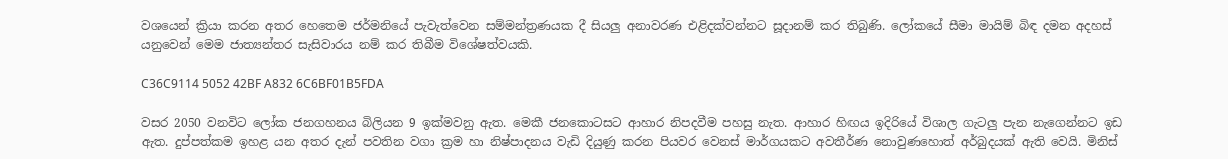වශයෙන් ක්‍රියා කරන අතර හෙතෙම ජර්මනියේ පැවැත්වෙන සම්මන්ත්‍රණයක දී සියලු අනාවරණ එළිදක්වන්නට සූදානම් කර තිබුණි. ලෝකයේ සීමා මායිම් බිඳ දමන අදහස් යනුවෙන් මෙම ජාත්‍යන්තර සැසිවාරය නම් කර තිබීම විශේෂත්වයකි.

C36C9114 5052 42BF A832 6C6BF01B5FDA

වසර 2050 වනවිට ලෝක ජනගහනය බිලියන 9 ඉක්මවනු ඇත. මෙකී ජනකොටසට ආහාර නිපදවීම පහසු නැත. ආහාර හිඟය ඉදිරියේ විශාල ගැටලු පැන නැගෙන්නට ඉඩ ඇත. දුප්පත්කම ඉහළ යන අතර දැන් පවතින වගා ක්‍රම හා නිෂ්පාදනය වැඩි දියුණු කරන පියවර වෙනස් මාර්ගයකට අවතීර්ණ නොවුණහොත් අර්බුදයක් ඇති වෙයි. මිනිස්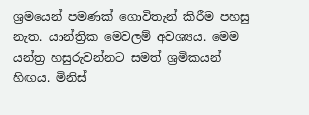ශ්‍රමයෙන් පමණක් ගොවිතැන් කිරීම පහසු නැත. යාන්ත්‍රික මෙවලම් අවශ්‍යය. මෙම යන්ත්‍ර හසුරුවන්නට සමත් ශ්‍රමිකයන් හිඟය. මිනිස්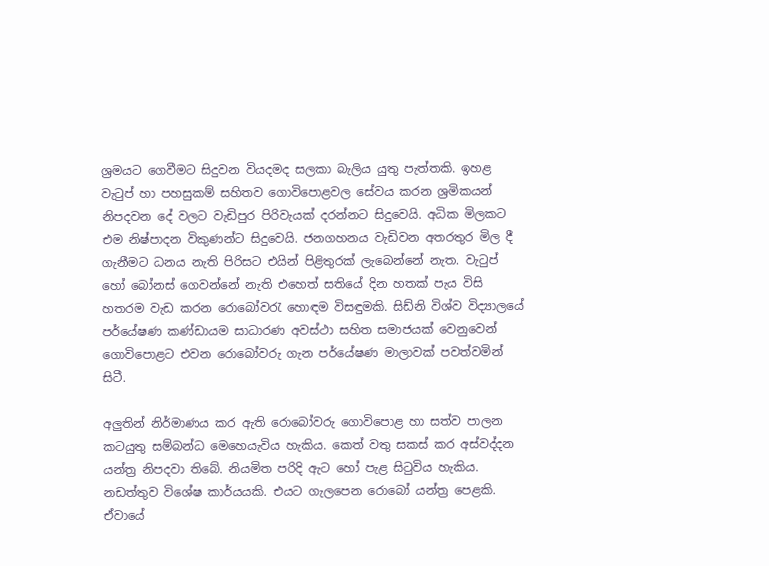ශ්‍රමයට ගෙවීමට සිදුවන වියදමද සලකා බැලිය යුතු පැත්තකි. ඉහළ වැටුප් හා පහසුකම් සහිතව ගොවිපොළවල සේවය කරන ශ්‍රමිකයන් නිපදවන දේ වලට වැඩිපුර පිරිවැයක් දරන්නට සිදුවෙයි. අධික මිලකට එම නිෂ්පාදන විකුණන්ට සිදුවෙයි. ජනගහනය වැඩිවන අතරතුර මිල දී ගැනීමට ධනය නැති පිරිසට එයින් පිළිතුරක් ලැබෙන්නේ නැත. වැටුප් හෝ බෝනස් ගෙවන්නේ නැති එහෙත් සතියේ දින හතක් පැය විසි හතරම වැඩ කරන රොබෝවරැ හොඳම විසඳුමකි. සිඩ්නි විශ්ව විද්‍යාලයේ පර්යේෂණ කණ්ඩායම සාධාරණ අවස්ථා සහිත සමාජයක් වෙනුවෙන් ගොවිපොළට එවන රොබෝවරු ගැන පර්යේෂණ මාලාවක් පවත්වමින් සිටී.

අලුතින් නිර්මාණය කර ඇති රොබෝවරු ගොවිපොළ හා සත්ව පාලන කටයුතු සම්බන්ධ මෙහෙයැවිය හැකිය. කෙත් වතු සකස් කර අස්වද්දන යන්ත්‍ර නිපදවා තිබේ. නියමිත පරිදි ඇට හෝ පැළ සිටුවිය හැකිය. නඩත්තුව විශේෂ කාර්යයකි. එයට ගැලපෙන රොබෝ යන්ත්‍ර පෙළකි. ඒවායේ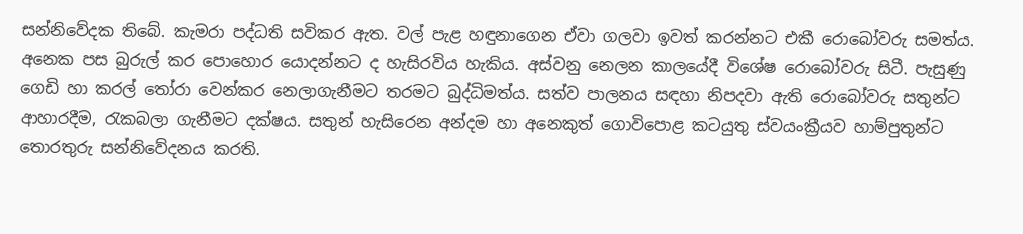සන්නිවේදක තිබේ. කැමරා පද්ධති සවිකර ඇත. වල් පැළ හඳුනාගෙන ඒවා ගලවා ඉවත් කරන්නට එකී රොබෝවරු සමත්ය. අනෙක පස බුරුල් කර පොහොර යොදන්නට ද හැසිරවිය හැකිය. අස්වනු නෙලන කාලයේදී විශේෂ රොබෝවරු සිටී. පැසුණු ගෙඩි හා කරල් තෝරා වෙන්කර නෙලාගැනීමට තරමට බුද්ධිමත්ය. සත්ව පාලනය සඳහා නිපදවා ඇති රොබෝවරු සතුන්ට ආහාරදීම, රැකබලා ගැනීමට දක්ෂය. සතුන් හැසිරෙන අන්දම හා අනෙකුත් ගොවිපොළ කටයුතු ස්වයංක්‍රීයව හාම්පුතුන්ට තොරතුරු සන්නිවේදනය කරති.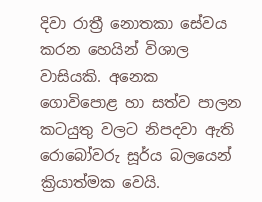දිවා රාත්‍රී නොතකා සේවය කරන හෙයින් විශාල වාසියකි. අනෙක ගොවිපොළ හා සත්ව පාලන කටයුතු වලට නිපදවා ඇති රොබෝවරු සූර්ය බලයෙන් ක්‍රියාත්මක වෙයි.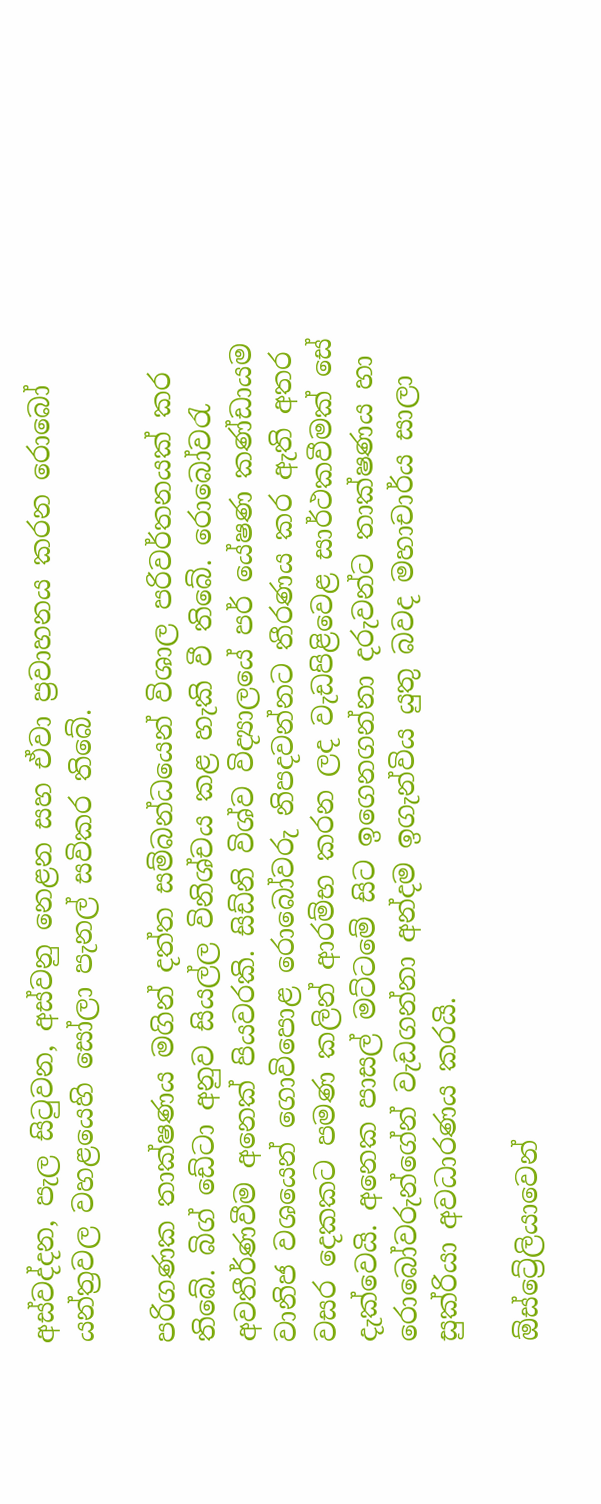අස්වද්දන, පැල සිටුවන, අස්වනු නෙළන සහ ඒවා ප්‍රවාහනය කරන රොබෝ යන්ත්‍රවල වහළයෙහි සෝලා පැනල් සවිකර තිබේ.

පරිගණක තාක්ෂණය මගින් දත්ත සම්බන්ධයෙන් විශාල පරිවර්තනයක් කර තිබේ. බිග් ඩේටා අනුව සියල්ල විනිශ්චය කළ හැකි වී තිබේ. රොබෝවරැ අවතීර්ණවීම අනෙක් පියවරකි. සිඩ්නි විශ්ව විද්‍යාලයේ පර් යේෂණ කණ්ඩායම වානිජ වශයෙන් ගොවිපොළ රොබෝවරු නිපදවන්නට තීරණය කර ඇති අතර වසර දෙකකට පමණ කලින් ආරම්භ කරන ලද වැඩපිළිවෙළ සාර්ථකවීමක් සේ දැක්වෙයි. අනෙක පාසල් මට්ටමේ සිට ඉගෙනගන්නා දරුවන්ට තාක්ෂණය හා රොබෝවරුන්ගේන් වැඩගන්නා අන්දම ඉගැන්විය යුතු බවද මහාචාර්ය සාලා සුක්රියා අවධාරණය කරයි.

ඕස්ට්‍රේලියාවෙන්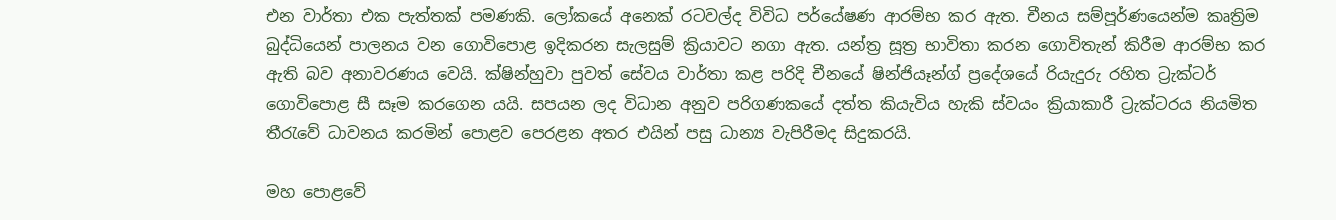එන වාර්තා එක පැත්තක් පමණකි. ලෝකයේ අනෙක් රටවල්ද විවිධ පර්යේෂණ ආරම්භ කර ඇත. චීනය සම්පූර්ණයෙන්ම කෘත්‍රිම බුද්ධියෙන් පාලනය වන ගොවිපොළ ඉදිකරන සැලසුම් ක්‍රියාවට නගා ඇත. යන්ත්‍ර සූත්‍ර භාවිතා කරන ගොවිතැන් කිරීම ආරම්භ කර ඇති බව අනාවරණය වෙයි. ක්ෂින්හුවා පුවත් සේවය වාර්තා කළ පරිදි චීනයේ ෂින්ජියෑන්ග් ප්‍රදේශයේ රියැදුරු රහිත ට්‍රැක්ටර් ගොවිපොළ සී සෑම කරගෙන යයි. සපයන ලද විධාන අනුව පරිගණකයේ දත්ත කියැවිය හැකි ස්වයං ක්‍රියාකාරී ට්‍රැක්ටරය නියමිත තීරැවේ ධාවනය කරමින් පොළව පෙරළන අතර එයින් පසු ධාන්‍ය වැපිරීමද සිදුකරයි.

මහ පොළවේ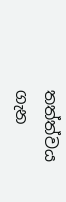තත්ත්වය ගැන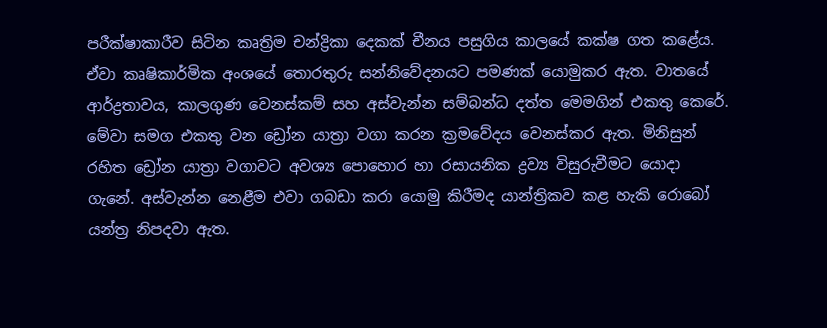පරීක්ෂාකාරීව සිටින කෘත්‍රිම චන්ද්‍රිකා දෙකක් චීනය පසුගිය කාලයේ කක්ෂ ගත කළේය. ඒවා කෘෂිකාර්මික අංශයේ තොරතුරු සන්නිවේදනයට පමණක් යොමුකර ඇත. වාතයේ ආර්ද්‍රතාවය, කාලගුණ වෙනස්කම් සහ අස්වැන්න සම්බන්ධ දත්ත මෙමගින් එකතු කෙරේ. මේවා සමග එකතු වන ඩ්‍රෝන යාත්‍රා වගා කරන ක්‍රමවේදය වෙනස්කර ඇත. මිනිසුන් රහිත ඩ්‍රෝන යාත්‍රා වගාවට අවශ්‍ය පොහොර හා රසායනික ද්‍රව්‍ය විසුරුවීමට යොදා ගැනේ. අස්වැන්න නෙළීම එවා ගබඩා කරා යොමු කිරීමද යාන්ත්‍රිකව කළ හැකි රොබෝ යන්ත්‍ර නිපදවා ඇත.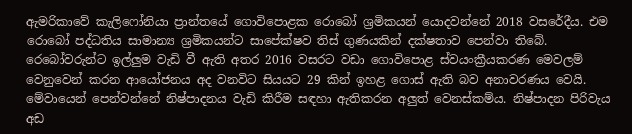ඇමරිකාවේ කැලිෆෝනියා ප්‍රාන්තයේ ගොවිපොළක රොබෝ ශ්‍රමිකයන් යොදවන්නේ 2018 වසරේදීය. එම රොබෝ පද්ධතිය සාමාන්‍ය ශ්‍රමිකයන්ට සාපේක්ෂව තිස් ගුණයකින් දක්ෂතාව පෙන්වා තිබේ. රෙබෝවරුන්ට ඉල්ලුම වැඩි වී ඇති අතර 2016 වසරට වඩා ගොවිපොළ ස්වයංක්‍රීයකරණ මෙවලම් වෙනුවෙන් කරන ආයෝජනය අද වනවිට සියයට 29 කින් ඉහළ ගොස් ඇති බව අනාවරණය වෙයි. මේවායෙන් පෙන්වන්නේ නිෂ්පාදනය වැඩි කිරීම සඳහා ඇතිකරන අලුත් වෙනස්කම්ය. නිෂ්පාදන පිරිවැය අඩ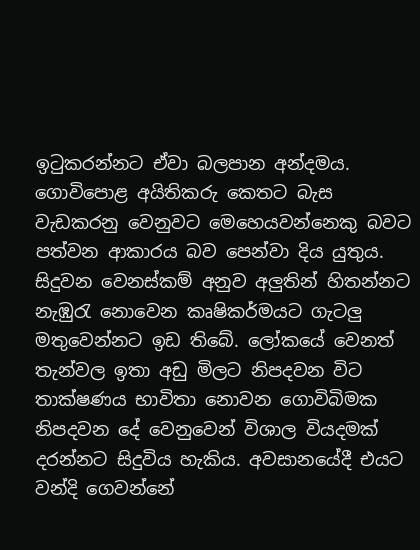ඉටුකරන්නට ඒවා බලපාන අන්දමය. ගොවිපොළ අයිතිකරු කෙතට බැස වැඩකරනු වෙනුවට මෙහෙයවන්නෙකු බවට පත්වන ආකාරය බව පෙන්වා දිය යුතුය. සිදුවන වෙනස්කම් අනුව අලුතින් හිතන්නට නැඹුරැ නොවෙන කෘෂිකර්මයට ගැටලු මතුවෙන්නට ඉඩ තිබේ. ලෝකයේ වෙනත් තැන්වල ඉතා අඩු මිලට නිපදවන විට තාක්ෂණය භාවිතා නොවන ගොවිබිමක නිපදවන දේ වෙනුවෙන් විශාල වියදමක් දරන්නට සිදුවිය හැකිය. අවසානයේදී එයට වන්දි ගෙවන්නේ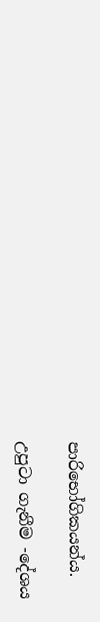පාරිභෝගිකයන්ය.

උපුටා ගැනීම -දේශය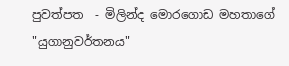පුවත්පත  - මිලින්ද මොරගොඩ මහතාගේ "යුගානුවර්තනය"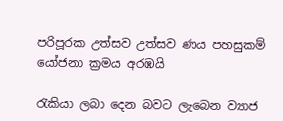පරිපූරක උත්සව උත්සව ණය පහසුකම් යෝජනා ක්‍රමය අරඹයි

රැකියා ලබා දෙන බවට ලැබෙන ව්‍යාජ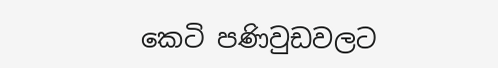කෙටි පණිවුඩවලට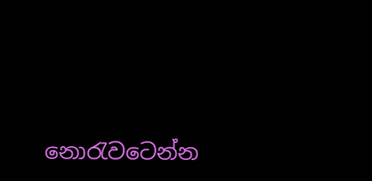නොරැවටෙන්න